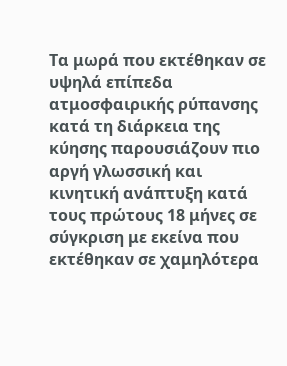Τα μωρά που εκτέθηκαν σε υψηλά επίπεδα ατμοσφαιρικής ρύπανσης κατά τη διάρκεια της κύησης παρουσιάζουν πιο αργή γλωσσική και κινητική ανάπτυξη κατά τους πρώτους 18 μήνες σε σύγκριση με εκείνα που εκτέθηκαν σε χαμηλότερα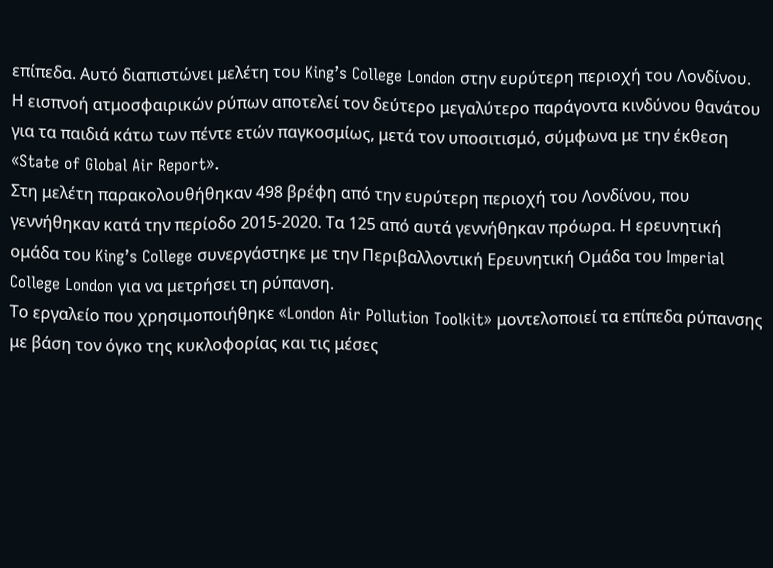επίπεδα. Αυτό διαπιστώνει μελέτη του King’s College London στην ευρύτερη περιοχή του Λονδίνου.
Η εισπνοή ατμοσφαιρικών ρύπων αποτελεί τον δεύτερο μεγαλύτερο παράγοντα κινδύνου θανάτου για τα παιδιά κάτω των πέντε ετών παγκοσμίως, μετά τον υποσιτισμό, σύμφωνα με την έκθεση «State of Global Air Report».
Στη μελέτη παρακολουθήθηκαν 498 βρέφη από την ευρύτερη περιοχή του Λονδίνου, που γεννήθηκαν κατά την περίοδο 2015-2020. Τα 125 από αυτά γεννήθηκαν πρόωρα. Η ερευνητική ομάδα του King’s College συνεργάστηκε με την Περιβαλλοντική Ερευνητική Ομάδα του Imperial College London για να μετρήσει τη ρύπανση.
Το εργαλείο που χρησιμοποιήθηκε «London Air Pollution Toolkit» μοντελοποιεί τα επίπεδα ρύπανσης με βάση τον όγκο της κυκλοφορίας και τις μέσες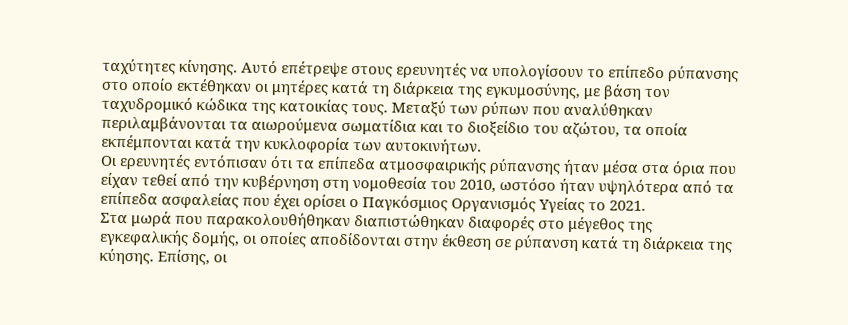ταχύτητες κίνησης. Αυτό επέτρεψε στους ερευνητές να υπολογίσουν το επίπεδο ρύπανσης στο οποίο εκτέθηκαν οι μητέρες κατά τη διάρκεια της εγκυμοσύνης, με βάση τον ταχυδρομικό κώδικα της κατοικίας τους. Μεταξύ των ρύπων που αναλύθηκαν περιλαμβάνονται τα αιωρούμενα σωματίδια και το διοξείδιο του αζώτου, τα οποία εκπέμπονται κατά την κυκλοφορία των αυτοκινήτων.
Οι ερευνητές εντόπισαν ότι τα επίπεδα ατμοσφαιρικής ρύπανσης ήταν μέσα στα όρια που είχαν τεθεί από την κυβέρνηση στη νομοθεσία του 2010, ωστόσο ήταν υψηλότερα από τα επίπεδα ασφαλείας που έχει ορίσει ο Παγκόσμιος Οργανισμός Υγείας το 2021.
Στα μωρά που παρακολουθήθηκαν διαπιστώθηκαν διαφορές στο μέγεθος της εγκεφαλικής δομής, οι οποίες αποδίδονται στην έκθεση σε ρύπανση κατά τη διάρκεια της κύησης. Επίσης, οι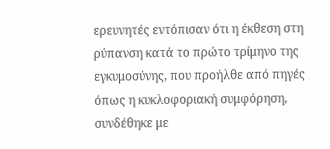ερευνητές εντόπισαν ότι η έκθεση στη ρύπανση κατά το πρώτο τρίμηνο της εγκυμοσύνης, που προήλθε από πηγές όπως η κυκλοφοριακή συμφόρηση, συνδέθηκε με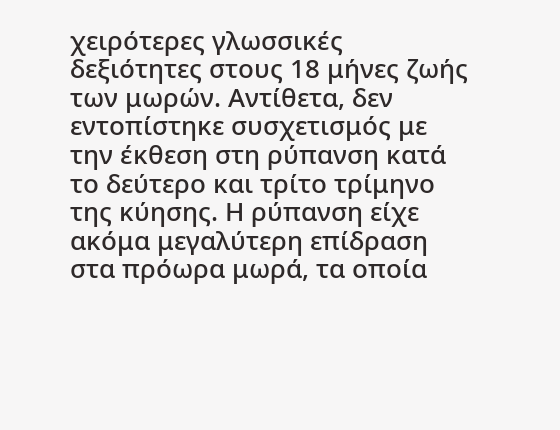χειρότερες γλωσσικές δεξιότητες στους 18 μήνες ζωής των μωρών. Αντίθετα, δεν εντοπίστηκε συσχετισμός με την έκθεση στη ρύπανση κατά το δεύτερο και τρίτο τρίμηνο της κύησης. Η ρύπανση είχε ακόμα μεγαλύτερη επίδραση στα πρόωρα μωρά, τα οποία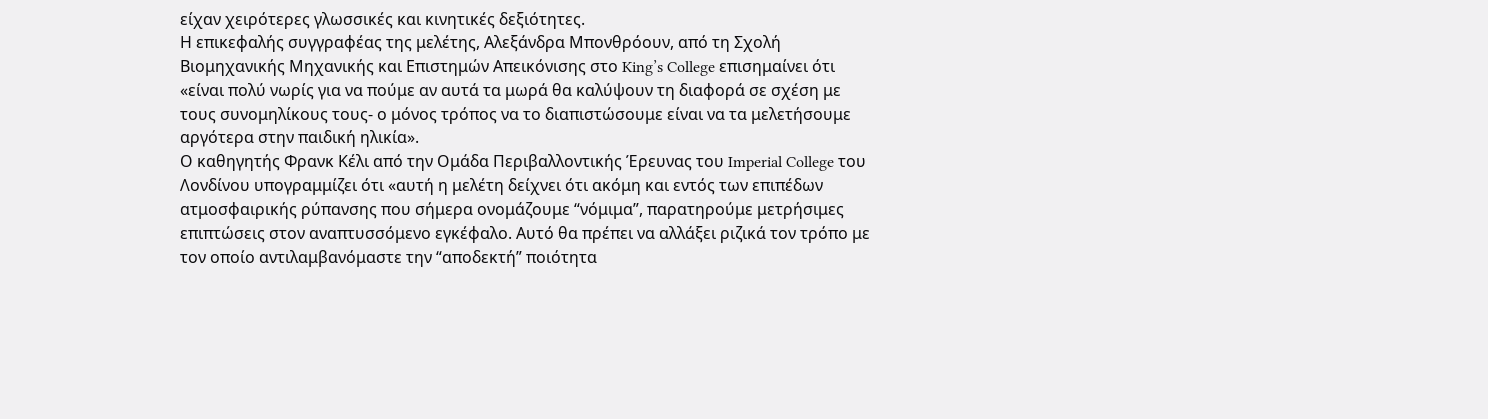είχαν χειρότερες γλωσσικές και κινητικές δεξιότητες.
Η επικεφαλής συγγραφέας της μελέτης, Αλεξάνδρα Μπονθρόουν, από τη Σχολή Βιομηχανικής Μηχανικής και Επιστημών Απεικόνισης στο King’s College επισημαίνει ότι «είναι πολύ νωρίς για να πούμε αν αυτά τα μωρά θα καλύψουν τη διαφορά σε σχέση με τους συνομηλίκους τους- ο μόνος τρόπος να το διαπιστώσουμε είναι να τα μελετήσουμε αργότερα στην παιδική ηλικία».
Ο καθηγητής Φρανκ Κέλι από την Ομάδα Περιβαλλοντικής Έρευνας του Imperial College του Λονδίνου υπογραμμίζει ότι «αυτή η μελέτη δείχνει ότι ακόμη και εντός των επιπέδων ατμοσφαιρικής ρύπανσης που σήμερα ονομάζουμε “νόμιμα”, παρατηρούμε μετρήσιμες επιπτώσεις στον αναπτυσσόμενο εγκέφαλο. Αυτό θα πρέπει να αλλάξει ριζικά τον τρόπο με τον οποίο αντιλαμβανόμαστε την “αποδεκτή” ποιότητα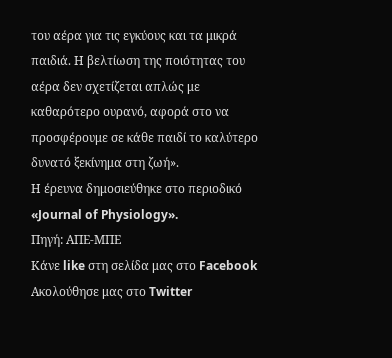του αέρα για τις εγκύους και τα μικρά παιδιά. Η βελτίωση της ποιότητας του αέρα δεν σχετίζεται απλώς με καθαρότερο ουρανό, αφορά στο να προσφέρουμε σε κάθε παιδί το καλύτερο δυνατό ξεκίνημα στη ζωή».
Η έρευνα δημοσιεύθηκε στο περιοδικό «Journal of Physiology».
Πηγή: ΑΠΕ-ΜΠΕ
Κάνε like στη σελίδα μας στο Facebook
Ακολούθησε μας στο Twitter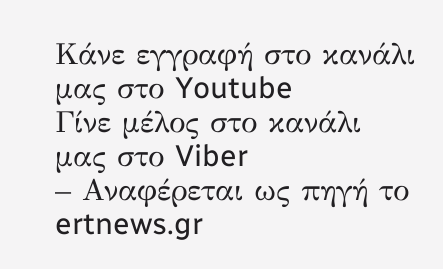Κάνε εγγραφή στο κανάλι μας στο Youtube
Γίνε μέλος στο κανάλι μας στο Viber
– Αναφέρεται ως πηγή το ertnews.gr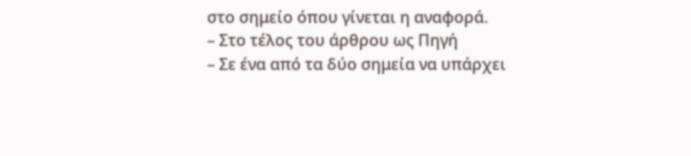στο σημείο όπου γίνεται η αναφορά.
– Στο τέλος του άρθρου ως Πηγή
– Σε ένα από τα δύο σημεία να υπάρχει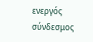ενεργός σύνδεσμος